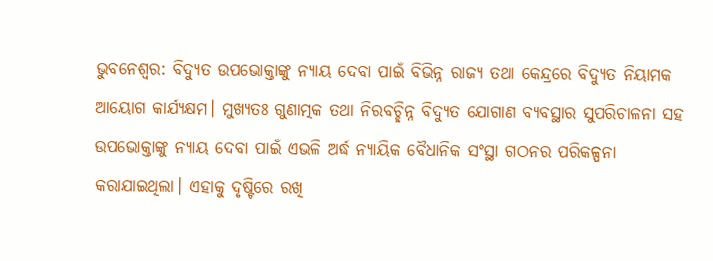ଭୁବନେଶ୍ବର: ବିଦ୍ୟୁତ ଉପଭୋକ୍ତାଙ୍କୁ ନ୍ୟାୟ ଦେବା ପାଇଁ ବିଭିନ୍ନ ରାଜ୍ୟ ତଥା କେନ୍ଦ୍ରରେ ବିଦ୍ୟୁତ ନିୟାମକ ଆୟୋଗ କାର୍ଯ୍ୟକ୍ଷମ। ମୁଖ୍ୟତଃ ଗୁଣାତ୍ମକ ତଥା ନିରବଚ୍ଛିନ୍ନ ବିଦ୍ୟୁତ ଯୋଗାଣ ବ୍ୟବସ୍ଥାର ସୁପରିଚାଳନା ସହ ଉପଭୋକ୍ତାଙ୍କୁ ନ୍ୟାୟ ଦେବା ପାଇଁ ଏଭଳି ଅର୍ଦ୍ଧ ନ୍ୟାୟିକ ବୈଧାନିକ ସଂସ୍ଥା ଗଠନର ପରିକଳ୍ପନା କରାଯାଇଥିଲା। ଏହାକୁ ଦୃଷ୍ଟିରେ ରଖି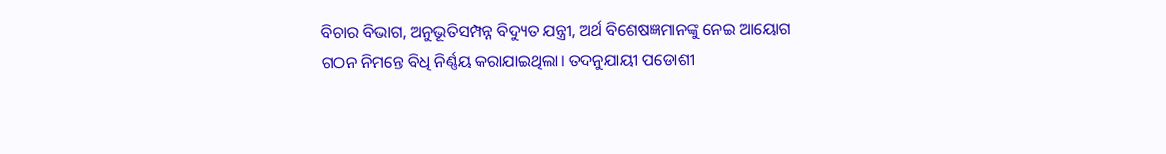ବିଚାର ବିଭାଗ, ଅନୁଭୂତିସମ୍ପନ୍ନ ବିଦ୍ୟୁତ ଯନ୍ତ୍ରୀ, ଅର୍ଥ ବିଶେଷଜ୍ଞମାନଙ୍କୁ ନେଇ ଆୟୋଗ ଗଠନ ନିମନ୍ତେ ବିଧି ନିର୍ଣ୍ଣୟ କରାଯାଇଥିଲା। ତଦନୁଯାୟୀ ପଡୋଶୀ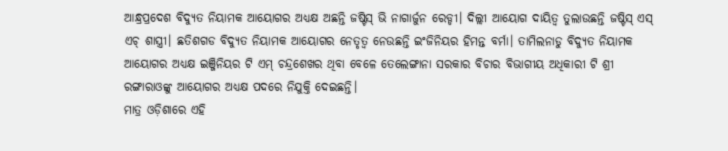ଆନ୍ଧ୍ରପ୍ରଦେଶ ବିଦ୍ୟୁତ ନିୟାମକ ଆୟୋଗର ଅଧ୍ୟକ୍ଷ ଅଛନ୍ତି ଜଷ୍ଟିସ୍ ଭି ନାଗାର୍ଜୁନ ରେଡ୍ଡୀ। ଦିଲ୍ଲୀ ଆୟୋଗ ଦାୟିତ୍ବ ତୁଲାଉଛନ୍ତି ଜଷ୍ଟିସ୍ ଏସ୍ ଏଚ୍ ଶାସ୍ତ୍ରୀ। ଛତିଶଗଡ ବିଦ୍ୟୁତ ନିୟାମକ ଆୟୋଗର ନେତୃତ୍ବ ନେଉଛନ୍ତି ଇଂଜିନିୟର ହିମନ୍ତ ବର୍ମା। ତାମିଲନାଡୁ ବିଦ୍ୟୁତ ନିୟାମକ ଆୟୋଗର ଅଧ୍ୟକ୍ଷ ଇଞ୍ଜିନିୟର ଟି ଏମ୍ ଚନ୍ଦ୍ରଶେଖର ଥିବା ବେଳେ ତେଲେଙ୍ଗାନା ସରକାର ବିଚାର ବିଭାଗୀୟ ଅଧିକାରୀ ଟି ଶ୍ରୀ ରଙ୍ଗାରାଓଙ୍କୁ ଆୟୋଗର ଅଧ୍ୟକ୍ଷ ପଦରେ ନିଯୁକ୍ତି ଦେଇଛନ୍ତି।
ମାତ୍ର ଓଡ଼ିଶାରେ ଏହି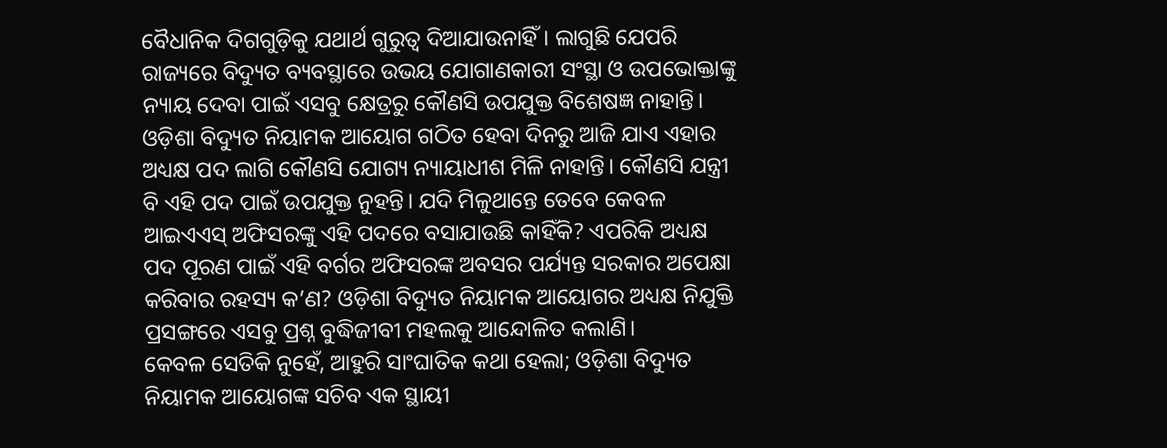ବୈଧାନିକ ଦିଗଗୁଡ଼ିକୁ ଯଥାର୍ଥ ଗୁରୁତ୍ବ ଦିଆଯାଉନାହିଁ। ଲାଗୁଛି ଯେପରି ରାଜ୍ୟରେ ବିଦ୍ୟୁତ ବ୍ୟବସ୍ଥାରେ ଉଭୟ ଯୋଗାଣକାରୀ ସଂସ୍ଥା ଓ ଉପଭୋକ୍ତାଙ୍କୁ ନ୍ୟାୟ ଦେବା ପାଇଁ ଏସବୁ କ୍ଷେତ୍ରରୁ କୌଣସି ଉପଯୁକ୍ତ ବିଶେଷଜ୍ଞ ନାହାନ୍ତି। ଓଡ଼ିଶା ବିଦ୍ୟୁତ ନିୟାମକ ଆୟୋଗ ଗଠିତ ହେବା ଦିନରୁ ଆଜି ଯାଏ ଏହାର ଅଧ୍ୟକ୍ଷ ପଦ ଲାଗି କୌଣସି ଯୋଗ୍ୟ ନ୍ୟାୟାଧୀଶ ମିଳି ନାହାନ୍ତି। କୌଣସି ଯନ୍ତ୍ରୀ ବି ଏହି ପଦ ପାଇଁ ଉପଯୁକ୍ତ ନୁହନ୍ତି। ଯଦି ମିଳୁଥାନ୍ତେ ତେବେ କେବଳ ଆଇଏଏସ୍ ଅଫିସରଙ୍କୁ ଏହି ପଦରେ ବସାଯାଉଛି କାହିଁକି? ଏପରିକି ଅଧ୍ୟକ୍ଷ ପଦ ପୂରଣ ପାଇଁ ଏହି ବର୍ଗର ଅଫିସରଙ୍କ ଅବସର ପର୍ଯ୍ୟନ୍ତ ସରକାର ଅପେକ୍ଷା କରିବାର ରହସ୍ୟ କ’ଣ? ଓଡ଼ିଶା ବିଦ୍ୟୁତ ନିୟାମକ ଆୟୋଗର ଅଧ୍ୟକ୍ଷ ନିଯୁକ୍ତି ପ୍ରସଙ୍ଗରେ ଏସବୁ ପ୍ରଶ୍ନ ବୁଦ୍ଧିଜୀବୀ ମହଲକୁ ଆନ୍ଦୋଳିତ କଲାଣି।
କେବଳ ସେତିକି ନୁହେଁ, ଆହୁରି ସାଂଘାତିକ କଥା ହେଲା; ଓଡ଼ିଶା ବିଦ୍ୟୁତ ନିୟାମକ ଆୟୋଗଙ୍କ ସଚିବ ଏକ ସ୍ଥାୟୀ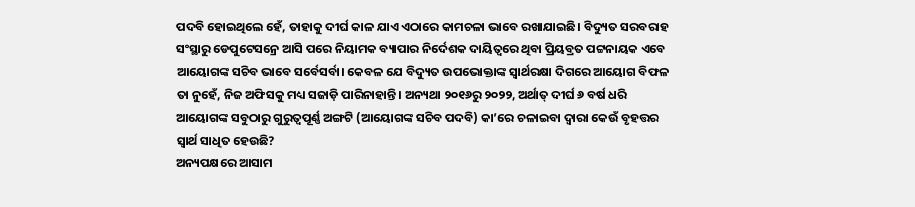ପଦବି ହୋଇଥିଲେ ହେଁ, ତାହାକୁ ଦୀର୍ଘ କାଳ ଯାଏ ଏଠାରେ କାମଚଳା ଭାବେ ରଖାଯାଇଛି। ବିଦ୍ୟୁତ ସରବରାହ ସଂସ୍ଥାରୁ ଡେପୁଟେସନ୍ରେ ଆସି ପରେ ନିୟାମକ ବ୍ୟାପାର ନିର୍ଦେଶକ ଦାୟିତ୍ବରେ ଥିବା ପ୍ରିୟବ୍ରତ ପଟ୍ଟନାୟକ ଏବେ ଆୟୋଗଙ୍କ ସଚିବ ଭାବେ ସର୍ବେସର୍ବା। କେବଳ ଯେ ବିଦ୍ୟୁତ ଉପଭୋକ୍ତାଙ୍କ ସ୍ବାର୍ଥରକ୍ଷା ଦିଗରେ ଆୟୋଗ ବିଫଳ ତା ନୁହେଁ, ନିଜ ଅଫିସକୁ ମଧ୍ୟ ସଜାଡ଼ି ପାରିନାହାନ୍ତି। ଅନ୍ୟଥା ୨୦୧୬ରୁ ୨୦୨୨, ଅର୍ଥାତ୍ ଦୀର୍ଘ ୬ ବର୍ଷ ଧରି ଆୟୋଗଙ୍କ ସବୁଠାରୁ ଗୁରୁତ୍ବପୂର୍ଣ୍ଣ ଅଙ୍ଗଟି (ଆୟୋଗଙ୍କ ସଚିବ ପଦବି) କା’ରେ ଚଳାଇବା ଦ୍ବାରା କେଉଁ ବୃହତ୍ତର ସ୍ବାର୍ଥ ସାଧିତ ହେଉଛି?
ଅନ୍ୟପକ୍ଷରେ ଆସାମ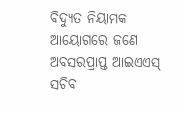ବିଦ୍ୟୁତ ନିୟାମକ ଆୟୋଗରେ ଜଣେ ଅବସରପ୍ରାପ୍ତ ଆଇଏଏସ୍ ସଚିବ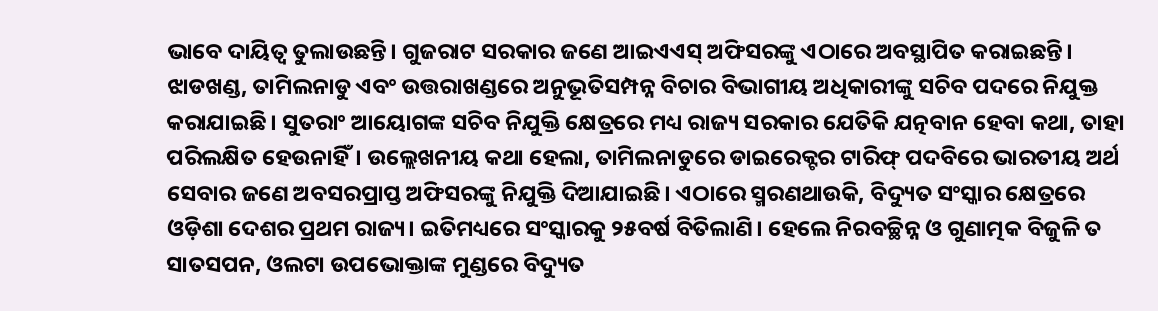ଭାବେ ଦାୟିତ୍ବ ତୁଲାଉଛନ୍ତି। ଗୁଜରାଟ ସରକାର ଜଣେ ଆଇଏଏସ୍ ଅଫିସରଙ୍କୁ ଏଠାରେ ଅବସ୍ଥାପିତ କରାଇଛନ୍ତି। ଝାଡଖଣ୍ଡ, ତାମିଲନାଡୁ ଏବଂ ଉତ୍ତରାଖଣ୍ଡରେ ଅନୁଭୂତିସମ୍ପନ୍ନ ବିଚାର ବିଭାଗୀୟ ଅଧିକାରୀଙ୍କୁ ସଚିବ ପଦରେ ନିଯୁକ୍ତ କରାଯାଇଛି। ସୁତରାଂ ଆୟୋଗଙ୍କ ସଚିବ ନିଯୁକ୍ତି କ୍ଷେତ୍ରରେ ମଧ୍ୟ ରାଜ୍ୟ ସରକାର ଯେତିକି ଯତ୍ନବାନ ହେବା କଥା, ତାହା ପରିଲକ୍ଷିତ ହେଉନାହିଁ। ଉଲ୍ଲେଖନୀୟ କଥା ହେଲା, ତାମିଲନାଡୁରେ ଡାଇରେକ୍ଟର ଟାରିଫ୍ ପଦବିରେ ଭାରତୀୟ ଅର୍ଥ ସେବାର ଜଣେ ଅବସରପ୍ରାପ୍ତ ଅଫିସରଙ୍କୁ ନିଯୁକ୍ତି ଦିଆଯାଇଛି। ଏଠାରେ ସ୍ମରଣଥାଉକି, ବିଦ୍ୟୁତ ସଂସ୍କାର କ୍ଷେତ୍ରରେ ଓଡ଼ିଶା ଦେଶର ପ୍ରଥମ ରାଜ୍ୟ। ଇତିମଧ୍ୟରେ ସଂସ୍କାରକୁ ୨୫ବର୍ଷ ବିତିଲାଣି। ହେଲେ ନିରବଚ୍ଛିନ୍ନ ଓ ଗୁଣାତ୍ମକ ବିଜୁଳି ତ ସାତସପନ, ଓଲଟା ଉପଭୋକ୍ତାଙ୍କ ମୁଣ୍ଡରେ ବିଦ୍ୟୁତ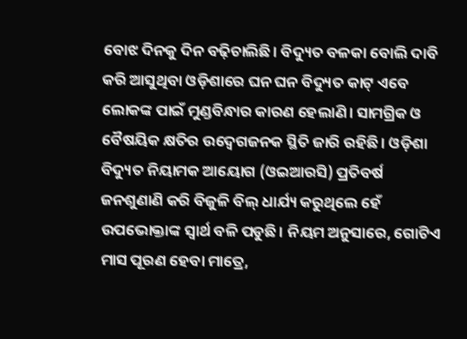ବୋଝ ଦିନକୁ ଦିନ ବଢ଼ିଚାଲିଛି। ବିଦ୍ୟୁତ ବଳକା ବୋଲି ଦାବି କରି ଆସୁଥିବା ଓଡ଼ିଶାରେ ଘନ ଘନ ବିଦ୍ୟୁତ କାଟ୍ ଏବେ ଲୋକଙ୍କ ପାଇଁ ମୁଣ୍ଡବିନ୍ଧାର କାରଣ ହେଲାଣି। ସାମଗ୍ରିକ ଓ ବୈଷୟିକ କ୍ଷତିର ଉଦ୍ବେଗଜନକ ସ୍ଥିତି ଜାରି ରହିଛି। ଓଡ଼ିଶା ବିଦ୍ୟୁତ ନିୟାମକ ଆୟୋଗ (ଓଇଆରସି) ପ୍ରତିବର୍ଷ ଜନଶୁଣାଣି କରି ବିଜୁଳି ବିଲ୍ ଧାର୍ଯ୍ୟ କରୁଥିଲେ ହେଁ ଉପଭୋକ୍ତାଙ୍କ ସ୍ବାର୍ଥ ବଳି ପଡୁଛି। ନିୟମ ଅନୁସାରେ, ଗୋଟିଏ ମାସ ପୂରଣ ହେବା ମାତ୍ରେ,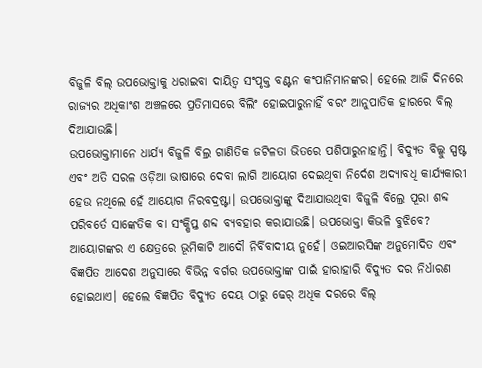ବିଜୁଳି ବିଲ୍ ଉପଭୋକ୍ତାକୁ ଧରାଇବା ଦାୟିତ୍ବ ସଂପୃକ୍ତ ବଣ୍ଟନ କଂପାନିମାନଙ୍କର। ହେଲେ ଆଜି ଦିନରେ ରାଜ୍ୟର ଅଧିକାଂଶ ଅଞ୍ଚଳରେ ପ୍ରତିମାସରେ ବିଲିଂ ହୋଇପାରୁନାହିଁ ବରଂ ଆନୁପାତିକ ହାରରେ ବିଲ୍ ଦିଆଯାଉଛି।
ଉପଭୋକ୍ତାମାନେ ଧାର୍ଯ୍ୟ ବିଜୁଳି ବିଲ୍ର ଗାଣିତିକ ଜଟିଳତା ଭିତରେ ପଶିପାରୁନାହାନ୍ତି। ବିଦ୍ୟୁତ ବିଲ୍କୁ ସ୍ପଷ୍ଟ ଏବଂ ଅତି ସରଳ ଓଡ଼ିଆ ଭାଷାରେ ଦେବା ଲାଗି ଆୟୋଗ ଦେଇଥିବା ନିର୍ଦେଶ ଅଦ୍ୟାବଧି କାର୍ଯ୍ୟକାରୀ ହେଉ ନଥିଲେ ହେଁ ଆୟୋଗ ନିରବଦ୍ରଷ୍ଟା। ଉପଭୋକ୍ତାଙ୍କୁ ଦିଆଯାଉଥିବା ବିଜୁଳି ବିଲ୍ରେ ପୂରା ଶବ୍ଦ ପରିବର୍ତେ ସାଙ୍କେତିକ ବା ସଂକ୍ଷିପ୍ତ ଶବ୍ଦ ବ୍ୟବହାର କରାଯାଉଛି। ଉପଭୋକ୍ତା କିଭଳି ବୁଝିବେ? ଆୟୋଗଙ୍କର ଏ କ୍ଷେତ୍ରରେ ଭୂମିକାଟି ଆଦୌ ନିର୍ବିବାଦୀୟ ନୁହେଁ। ଓଇଆରସିଙ୍କ ଅନୁମୋଦିତ ଏବଂ ବିଜ୍ଞପିତ ଆଦେଶ ଅନୁସାରେ ବିଭିନ୍ନ ବର୍ଗର ଉପଭୋକ୍ତାଙ୍କ ପାଇଁ ହାରାହାରି ବିଦ୍ୟୁତ ଦର ନିର୍ଧାରଣ ହୋଇଥାଏ। ହେଲେ ବିଜ୍ଞପିତ ବିଦ୍ୟୁତ ଦେୟ ଠାରୁ ଢେର୍ ଅଧିକ ଦରରେ ବିଲ୍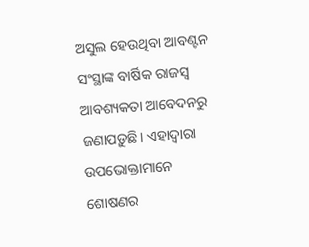ଅସୁଲ ହେଉଥିବା ଆବଣ୍ଟନ ସଂସ୍ଥାଙ୍କ ବାର୍ଷିକ ରାଜସ୍ବ ଆବଶ୍ୟକତା ଆବେଦନରୁ ଜଣାପଡ଼ୁଛି। ଏହାଦ୍ବାରା ଉପଭୋକ୍ତାମାନେ ଶୋଷଣର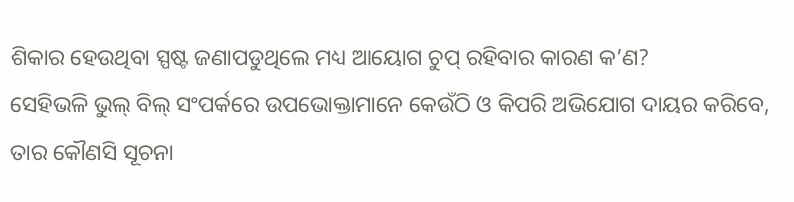ଶିକାର ହେଉଥିବା ସ୍ପଷ୍ଟ ଜଣାପଡୁଥିଲେ ମଧ୍ୟ ଆୟୋଗ ଚୁପ୍ ରହିବାର କାରଣ କ’ଣ?
ସେହିଭଳି ଭୁଲ୍ ବିଲ୍ ସଂପର୍କରେ ଉପଭୋକ୍ତାମାନେ କେଉଁଠି ଓ କିପରି ଅଭିଯୋଗ ଦାୟର କରିବେ, ତାର କୌଣସି ସୂଚନା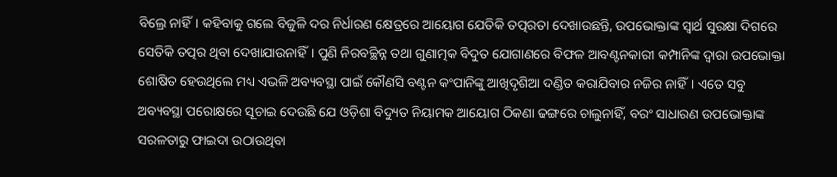ବିଲ୍ରେ ନାହିଁ। କହିବାକୁ ଗଲେ ବିଜୁଳି ଦର ନିର୍ଧାରଣ କ୍ଷେତ୍ରରେ ଆୟୋଗ ଯେତିକି ତତ୍ପରତା ଦେଖାଉଛନ୍ତି, ଉପଭୋକ୍ତାଙ୍କ ସ୍ବାର୍ଥ ସୁରକ୍ଷା ଦିଗରେ ସେତିକି ତତ୍ପର ଥିବା ଦେଖାଯାଉନାହିଁ। ପୁଣି ନିରବଚ୍ଛିନ୍ନ ତଥା ଗୁଣାତ୍ମକ ବିଦୁତ ଯୋଗାଣରେ ବିଫଳ ଆବଣ୍ଟନକାରୀ କମ୍ପାନିଙ୍କ ଦ୍ବାରା ଉପଭୋକ୍ତା ଶୋଷିତ ହେଉଥିଲେ ମଧ୍ୟ ଏଭଳି ଅବ୍ୟବସ୍ଥା ପାଇଁ କୌଣସି ବଣ୍ଟନ କଂପାନିଙ୍କୁ ଆଖିଦୃଶିଆ ଦଣ୍ଡିତ କରାଯିବାର ନଜିର ନାହିଁ। ଏତେ ସବୁ ଅବ୍ୟବସ୍ଥା ପରୋକ୍ଷରେ ସୂଚାଇ ଦେଉଛି ଯେ ଓଡ଼ିଶା ବିଦ୍ୟୁତ ନିୟାମକ ଆୟୋଗ ଠିକଣା ଢଙ୍ଗରେ ଚାଲୁନାହିଁ, ବରଂ ସାଧାରଣ ଉପଭୋକ୍ତାଙ୍କ ସରଳତାରୁ ଫାଇଦା ଉଠାଉଥିବା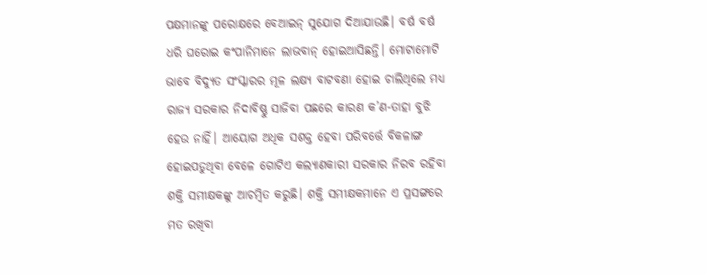ପକ୍ଷମାନଙ୍କୁ ପରୋକ୍ଷରେ ବେଆଇନ୍ ସୁଯୋଗ ଦିଆଯାଉଛି। ବର୍ଷ ବର୍ଷ ଧରି ଘରୋଇ କଂପାନିମାନେ ଲାଭବାନ୍ ହୋଇଆସିଛନ୍ତି। ମୋଟାମୋଟି ଭାବେ ବିଦ୍ୟୁତ ସଂସ୍କାରର ମୂଳ ଲକ୍ଷ୍ୟ ବାଟବଣା ହୋଇ ଚାଲିଥିଲେ ମଧ୍ୟ ରାଜ୍ୟ ସରକାର ନିଦାବିଷ୍ଣୁ ସାଜିବା ପଛରେ କାରଣ କ’ଣ-ତାହା ବୁଝି ହେଉ ନାହିଁ। ଆୟୋଗ ଅଧିକ ସଶକ୍ତ ହେବା ପରିବର୍ତ୍ତେ ବିକଳାଙ୍ଗ ହୋଇପଡୁଥିବା ବେଳେ ଗୋଟିଏ କଲ୍ୟାଣକାରୀ ସରକାର ନିରବ ରହିବା ଶକ୍ତି ସମୀକ୍ଷକଙ୍କୁ ଆଚମ୍ବିତ କରୁଛି। ଶକ୍ତି ସମୀକ୍ଷକମାନେ ଏ ପ୍ରସଙ୍ଗରେ ମତ ରଖିବା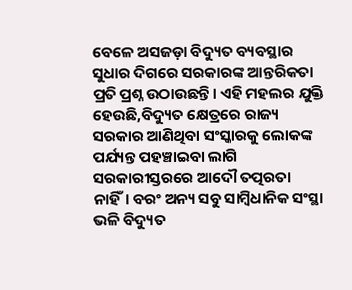ବେଳେ ଅସଜଡ଼ା ବିଦ୍ୟୁତ ବ୍ୟବସ୍ଥାର ସୁଧାର ଦିଗରେ ସରକାରଙ୍କ ଆନ୍ତରିକତା ପ୍ରତି ପ୍ରଶ୍ନ ଉଠାଉଛନ୍ତି। ଏହି ମହଲର ଯୁକ୍ତି ହେଉଛି,ବିଦ୍ୟୁତ କ୍ଷେତ୍ରରେ ରାଜ୍ୟ ସରକାର ଆଣିଥିବା ସଂସ୍କାରକୁ ଲୋକଙ୍କ ପର୍ଯ୍ୟନ୍ତ ପହଞ୍ଚାଇବା ଲାଗି ସରକାରୀସ୍ତରରେ ଆଦୌ ତତ୍ପରତା ନାହିଁ। ବରଂ ଅନ୍ୟ ସବୁ ସାମ୍ବିଧାନିକ ସଂସ୍ଥା ଭଳି ବିଦ୍ୟୁତ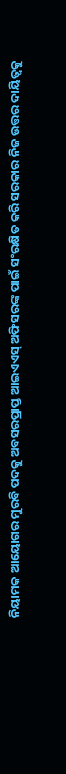ନିୟାମକ ଆୟୋଗର ମୁରବି ପଦକୁ ଅବସରପ୍ରାପ୍ତ ଆଇଏଏସ୍ ଅଫିସରଙ୍କ ପାଇଁ ସଂରକ୍ଷିତ କରି ସରକାର ନିଜ ଉତ୍ତର ଦାୟିତ୍ବକୁ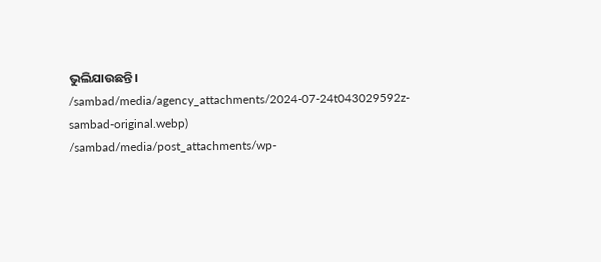ଭୁଲିଯାଉଛନ୍ତି।
/sambad/media/agency_attachments/2024-07-24t043029592z-sambad-original.webp)
/sambad/media/post_attachments/wp-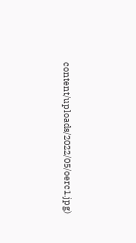content/uploads/2022/05/oerc1.jpg)